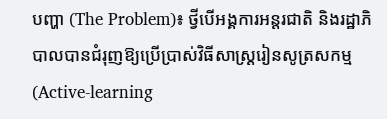បញ្ហា (The Problem)៖ ថ្វីបើអង្គការអន្តរជាតិ និងរដ្ឋាភិបាលបានជំរុញឱ្យប្រើប្រាស់វិធីសាស្ត្ររៀនសូត្រសកម្ម (Active-learning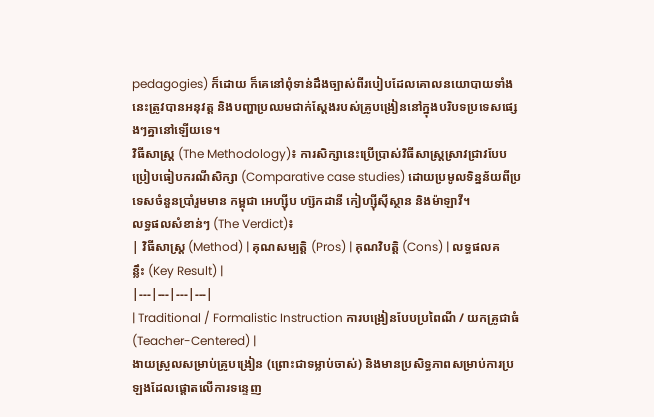pedagogies) ក៏ដោយ ក៏គេនៅពុំទាន់ដឹងច្បាស់ពីរបៀបដែលគោលនយោបាយទាំងនេះត្រូវបានអនុវត្ត និងបញ្ហាប្រឈមជាក់ស្តែងរបស់គ្រូបង្រៀននៅក្នុងបរិបទប្រទេសផ្សេងៗគ្នានៅឡើយទេ។
វិធីសាស្ត្រ (The Methodology)៖ ការសិក្សានេះប្រើប្រាស់វិធីសាស្ត្រស្រាវជ្រាវបែបប្រៀបធៀបករណីសិក្សា (Comparative case studies) ដោយប្រមូលទិន្នន័យពីប្រទេសចំនួនប្រាំរួមមាន កម្ពុជា អេហ្ស៊ីប ហ្ស៊កដានី កៀហ្ស៊ីស៊ីស្ថាន និងម៉ាឡាវី។
លទ្ធផលសំខាន់ៗ (The Verdict)៖
| វិធីសាស្ត្រ (Method) | គុណសម្បត្តិ (Pros) | គុណវិបត្តិ (Cons) | លទ្ធផលគន្លឹះ (Key Result) |
|---|---|---|---|
| Traditional / Formalistic Instruction ការបង្រៀនបែបប្រពៃណី / យកគ្រូជាធំ (Teacher-Centered) |
ងាយស្រួលសម្រាប់គ្រូបង្រៀន (ព្រោះជាទម្លាប់ចាស់) និងមានប្រសិទ្ធភាពសម្រាប់ការប្រឡងដែលផ្តោតលើការទន្ទេញ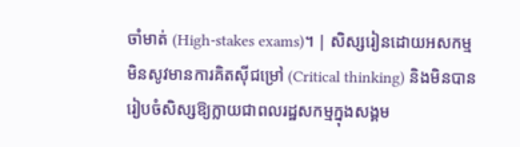ចាំមាត់ (High-stakes exams)។ | សិស្សរៀនដោយអសកម្ម មិនសូវមានការគិតស៊ីជម្រៅ (Critical thinking) និងមិនបានរៀបចំសិស្សឱ្យក្លាយជាពលរដ្ឋសកម្មក្នុងសង្គម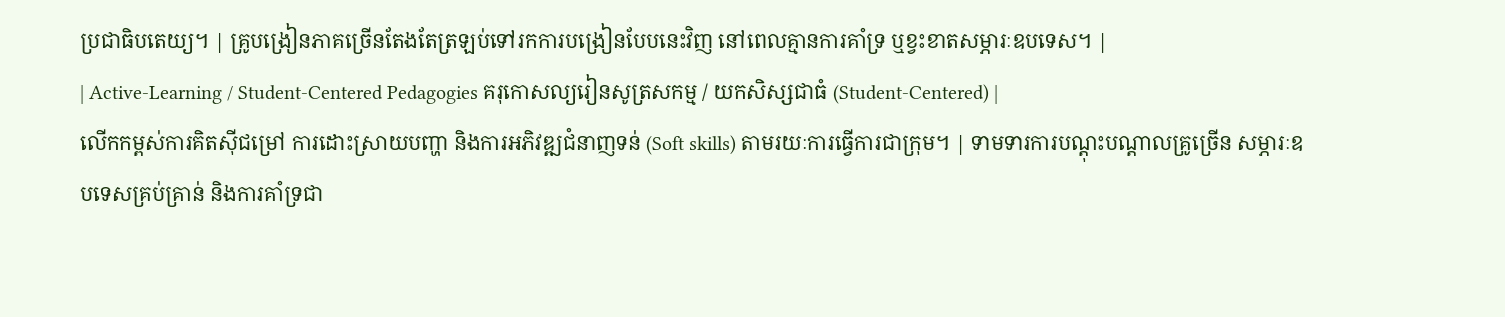ប្រជាធិបតេយ្យ។ | គ្រូបង្រៀនភាគច្រើនតែងតែត្រឡប់ទៅរកការបង្រៀនបែបនេះវិញ នៅពេលគ្មានការគាំទ្រ ឬខ្វះខាតសម្ភារៈឧបទេស។ |
| Active-Learning / Student-Centered Pedagogies គរុកោសល្យរៀនសូត្រសកម្ម / យកសិស្សជាធំ (Student-Centered) |
លើកកម្ពស់ការគិតស៊ីជម្រៅ ការដោះស្រាយបញ្ហា និងការអភិវឌ្ឍជំនាញទន់ (Soft skills) តាមរយៈការធ្វើការជាក្រុម។ | ទាមទារការបណ្តុះបណ្តាលគ្រូច្រើន សម្ភារៈឧបទេសគ្រប់គ្រាន់ និងការគាំទ្រជា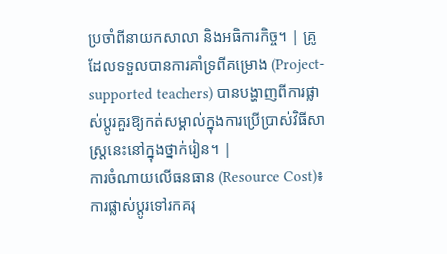ប្រចាំពីនាយកសាលា និងអធិការកិច្ច។ | គ្រូដែលទទួលបានការគាំទ្រពីគម្រោង (Project-supported teachers) បានបង្ហាញពីការផ្លាស់ប្តូរគួរឱ្យកត់សម្គាល់ក្នុងការប្រើប្រាស់វិធីសាស្ត្រនេះនៅក្នុងថ្នាក់រៀន។ |
ការចំណាយលើធនធាន (Resource Cost)៖ ការផ្លាស់ប្តូរទៅរកគរុ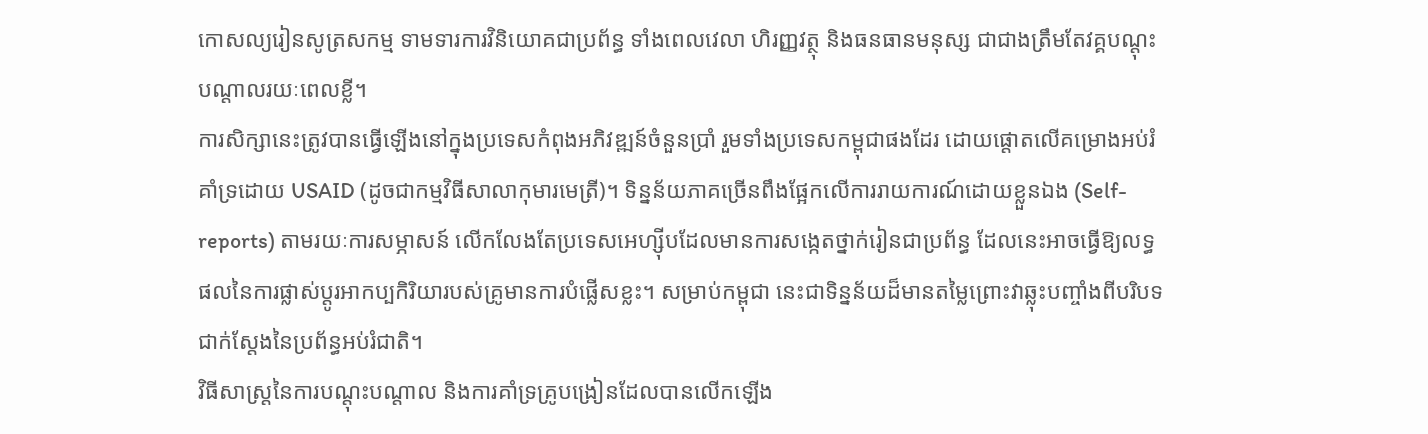កោសល្យរៀនសូត្រសកម្ម ទាមទារការវិនិយោគជាប្រព័ន្ធ ទាំងពេលវេលា ហិរញ្ញវត្ថុ និងធនធានមនុស្ស ជាជាងត្រឹមតែវគ្គបណ្តុះបណ្តាលរយៈពេលខ្លី។
ការសិក្សានេះត្រូវបានធ្វើឡើងនៅក្នុងប្រទេសកំពុងអភិវឌ្ឍន៍ចំនួនប្រាំ រួមទាំងប្រទេសកម្ពុជាផងដែរ ដោយផ្តោតលើគម្រោងអប់រំគាំទ្រដោយ USAID (ដូចជាកម្មវិធីសាលាកុមារមេត្រី)។ ទិន្នន័យភាគច្រើនពឹងផ្អែកលើការរាយការណ៍ដោយខ្លួនឯង (Self-reports) តាមរយៈការសម្ភាសន៍ លើកលែងតែប្រទេសអេហ្ស៊ីបដែលមានការសង្កេតថ្នាក់រៀនជាប្រព័ន្ធ ដែលនេះអាចធ្វើឱ្យលទ្ធផលនៃការផ្លាស់ប្តូរអាកប្បកិរិយារបស់គ្រូមានការបំផ្លើសខ្លះ។ សម្រាប់កម្ពុជា នេះជាទិន្នន័យដ៏មានតម្លៃព្រោះវាឆ្លុះបញ្ចាំងពីបរិបទជាក់ស្តែងនៃប្រព័ន្ធអប់រំជាតិ។
វិធីសាស្ត្រនៃការបណ្តុះបណ្តាល និងការគាំទ្រគ្រូបង្រៀនដែលបានលើកឡើង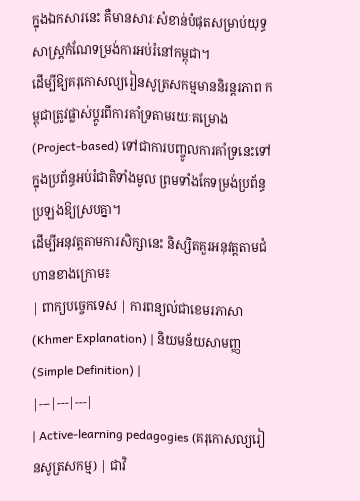ក្នុងឯកសារនេះ គឺមានសារៈសំខាន់បំផុតសម្រាប់យុទ្ធសាស្ត្រកំណែទម្រង់ការអប់រំនៅកម្ពុជា។
ដើម្បីឱ្យគរុកោសល្យរៀនសូត្រសកម្មមាននិរន្តរភាព កម្ពុជាត្រូវផ្លាស់ប្តូរពីការគាំទ្រតាមរយៈគម្រោង (Project-based) ទៅជាការបញ្ចូលការគាំទ្រនេះទៅក្នុងប្រព័ន្ធអប់រំជាតិទាំងមូល ព្រមទាំងកែទម្រង់ប្រព័ន្ធប្រឡងឱ្យស្របគ្នា។
ដើម្បីអនុវត្តតាមការសិក្សានេះ និស្សិតគួរអនុវត្តតាមជំហានខាងក្រោម៖
| ពាក្យបច្ចេកទេស | ការពន្យល់ជាខេមរភាសា (Khmer Explanation) | និយមន័យសាមញ្ញ (Simple Definition) |
|---|---|---|
| Active-learning pedagogies (គរុកោសល្យរៀនសូត្រសកម្ម) | ជាវិ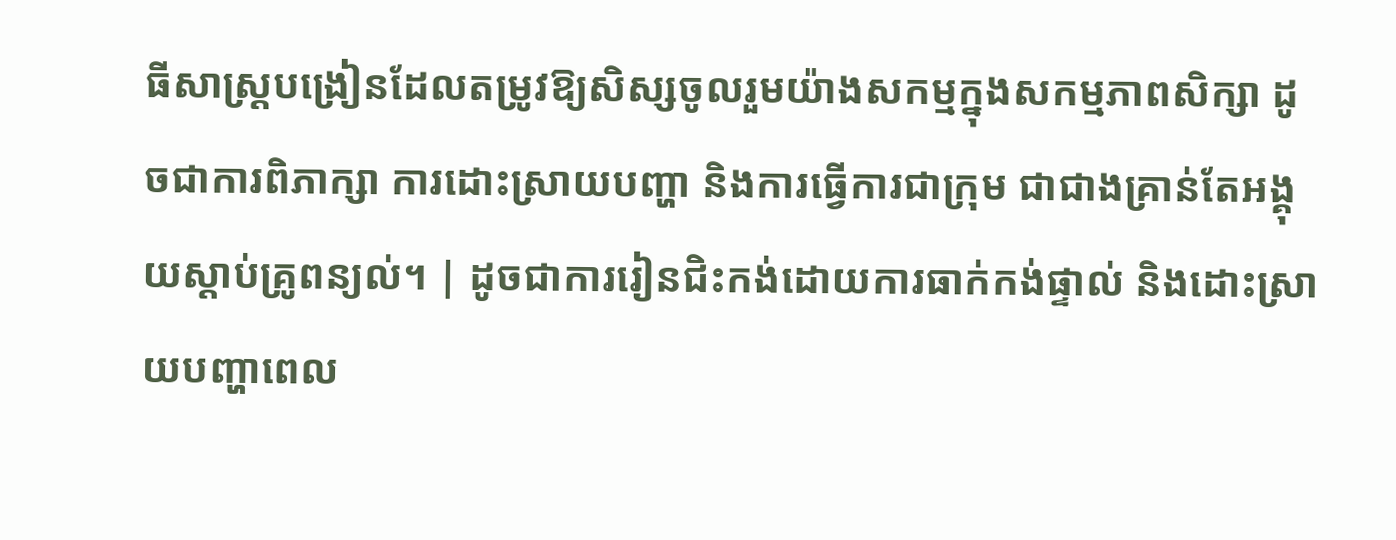ធីសាស្ត្របង្រៀនដែលតម្រូវឱ្យសិស្សចូលរួមយ៉ាងសកម្មក្នុងសកម្មភាពសិក្សា ដូចជាការពិភាក្សា ការដោះស្រាយបញ្ហា និងការធ្វើការជាក្រុម ជាជាងគ្រាន់តែអង្គុយស្តាប់គ្រូពន្យល់។ | ដូចជាការរៀនជិះកង់ដោយការធាក់កង់ផ្ទាល់ និងដោះស្រាយបញ្ហាពេល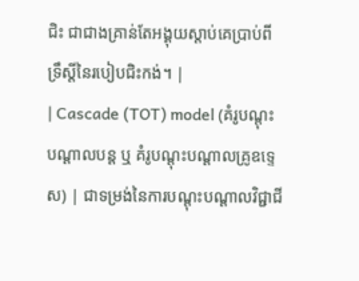ជិះ ជាជាងគ្រាន់តែអង្គុយស្តាប់គេប្រាប់ពីទ្រឹស្តីនៃរបៀបជិះកង់។ |
| Cascade (TOT) model (គំរូបណ្តុះបណ្តាលបន្ត ឬ គំរូបណ្តុះបណ្តាលគ្រូឧទ្ទេស) | ជាទម្រង់នៃការបណ្តុះបណ្តាលវិជ្ជាជី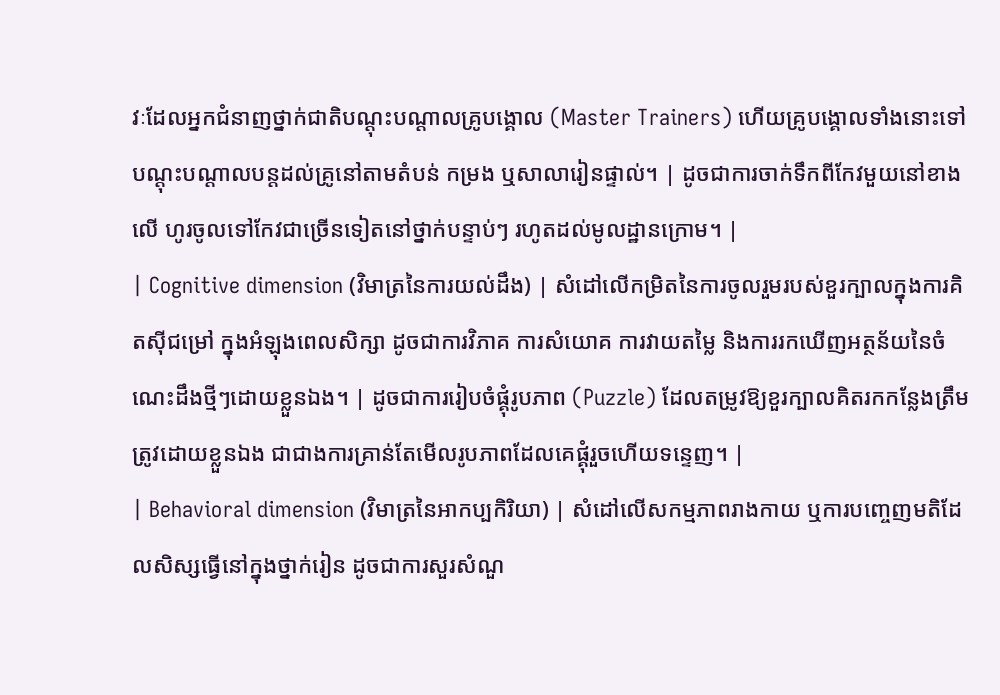វៈដែលអ្នកជំនាញថ្នាក់ជាតិបណ្តុះបណ្តាលគ្រូបង្គោល (Master Trainers) ហើយគ្រូបង្គោលទាំងនោះទៅបណ្តុះបណ្តាលបន្តដល់គ្រូនៅតាមតំបន់ កម្រង ឬសាលារៀនផ្ទាល់។ | ដូចជាការចាក់ទឹកពីកែវមួយនៅខាងលើ ហូរចូលទៅកែវជាច្រើនទៀតនៅថ្នាក់បន្ទាប់ៗ រហូតដល់មូលដ្ឋានក្រោម។ |
| Cognitive dimension (វិមាត្រនៃការយល់ដឹង) | សំដៅលើកម្រិតនៃការចូលរួមរបស់ខួរក្បាលក្នុងការគិតស៊ីជម្រៅ ក្នុងអំឡុងពេលសិក្សា ដូចជាការវិភាគ ការសំយោគ ការវាយតម្លៃ និងការរកឃើញអត្ថន័យនៃចំណេះដឹងថ្មីៗដោយខ្លួនឯង។ | ដូចជាការរៀបចំផ្គុំរូបភាព (Puzzle) ដែលតម្រូវឱ្យខួរក្បាលគិតរកកន្លែងត្រឹមត្រូវដោយខ្លួនឯង ជាជាងការគ្រាន់តែមើលរូបភាពដែលគេផ្គុំរួចហើយទន្ទេញ។ |
| Behavioral dimension (វិមាត្រនៃអាកប្បកិរិយា) | សំដៅលើសកម្មភាពរាងកាយ ឬការបញ្ចេញមតិដែលសិស្សធ្វើនៅក្នុងថ្នាក់រៀន ដូចជាការសួរសំណួ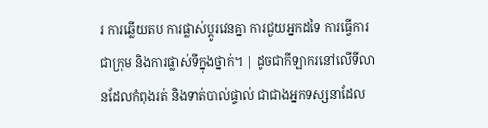រ ការឆ្លើយតប ការផ្លាស់ប្តូរវេនគ្នា ការជួយអ្នកដទៃ ការធ្វើការជាក្រុម និងការផ្លាស់ទីក្នុងថ្នាក់។ | ដូចជាកីឡាករនៅលើទីលានដែលកំពុងរត់ និងទាត់បាល់ផ្ទាល់ ជាជាងអ្នកទស្សនាដែល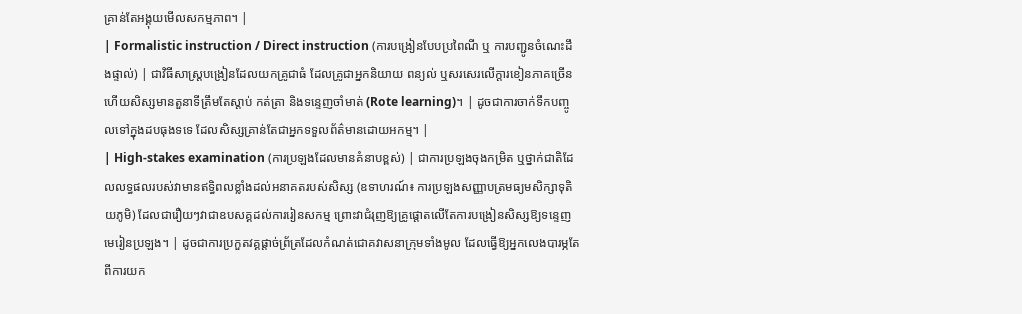គ្រាន់តែអង្គុយមើលសកម្មភាព។ |
| Formalistic instruction / Direct instruction (ការបង្រៀនបែបប្រពៃណី ឬ ការបញ្ជូនចំណេះដឹងផ្ទាល់) | ជាវិធីសាស្ត្របង្រៀនដែលយកគ្រូជាធំ ដែលគ្រូជាអ្នកនិយាយ ពន្យល់ ឬសរសេរលើក្តារខៀនភាគច្រើន ហើយសិស្សមានតួនាទីត្រឹមតែស្តាប់ កត់ត្រា និងទន្ទេញចាំមាត់ (Rote learning)។ | ដូចជាការចាក់ទឹកបញ្ចូលទៅក្នុងដបធុងទទេ ដែលសិស្សគ្រាន់តែជាអ្នកទទួលព័ត៌មានដោយអកម្ម។ |
| High-stakes examination (ការប្រឡងដែលមានគំនាបខ្ពស់) | ជាការប្រឡងចុងកម្រិត ឬថ្នាក់ជាតិដែលលទ្ធផលរបស់វាមានឥទ្ធិពលខ្លាំងដល់អនាគតរបស់សិស្ស (ឧទាហរណ៍៖ ការប្រឡងសញ្ញាបត្រមធ្យមសិក្សាទុតិយភូមិ) ដែលជារឿយៗវាជាឧបសគ្គដល់ការរៀនសកម្ម ព្រោះវាជំរុញឱ្យគ្រូផ្តោតលើតែការបង្រៀនសិស្សឱ្យទន្ទេញមេរៀនប្រឡង។ | ដូចជាការប្រកួតវគ្គផ្តាច់ព្រ័ត្រដែលកំណត់ជោគវាសនាក្រុមទាំងមូល ដែលធ្វើឱ្យអ្នកលេងបារម្ភតែពីការយក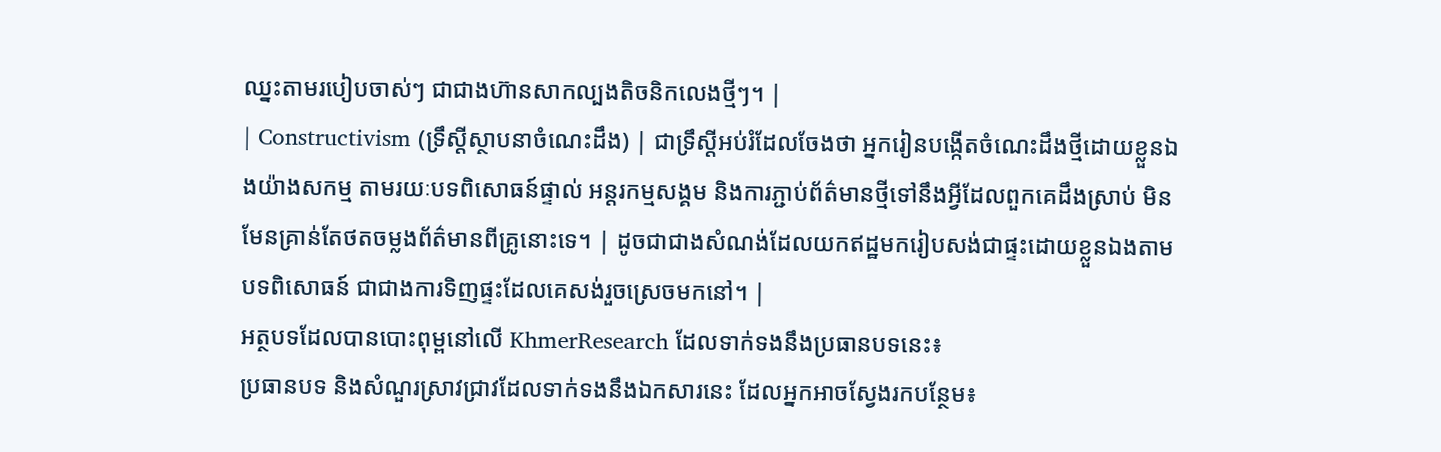ឈ្នះតាមរបៀបចាស់ៗ ជាជាងហ៊ានសាកល្បងតិចនិកលេងថ្មីៗ។ |
| Constructivism (ទ្រឹស្តីស្ថាបនាចំណេះដឹង) | ជាទ្រឹស្តីអប់រំដែលចែងថា អ្នករៀនបង្កើតចំណេះដឹងថ្មីដោយខ្លួនឯងយ៉ាងសកម្ម តាមរយៈបទពិសោធន៍ផ្ទាល់ អន្តរកម្មសង្គម និងការភ្ជាប់ព័ត៌មានថ្មីទៅនឹងអ្វីដែលពួកគេដឹងស្រាប់ មិនមែនគ្រាន់តែថតចម្លងព័ត៌មានពីគ្រូនោះទេ។ | ដូចជាជាងសំណង់ដែលយកឥដ្ឋមករៀបសង់ជាផ្ទះដោយខ្លួនឯងតាមបទពិសោធន៍ ជាជាងការទិញផ្ទះដែលគេសង់រួចស្រេចមកនៅ។ |
អត្ថបទដែលបានបោះពុម្ពនៅលើ KhmerResearch ដែលទាក់ទងនឹងប្រធានបទនេះ៖
ប្រធានបទ និងសំណួរស្រាវជ្រាវដែលទាក់ទងនឹងឯកសារនេះ ដែលអ្នកអាចស្វែងរកបន្ថែម៖